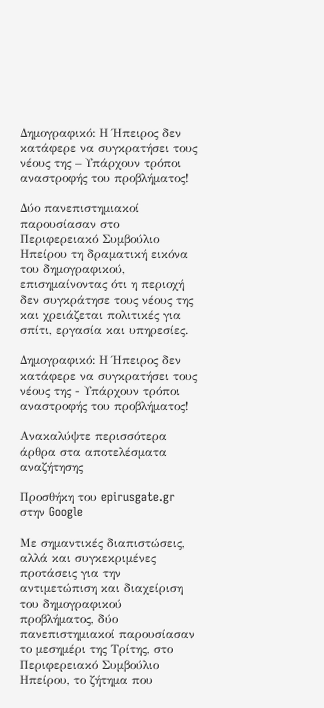Δημογραφικό: Η Ήπειρος δεν κατάφερε να συγκρατήσει τους νέους της – Υπάρχουν τρόποι αναστροφής του προβλήματος!

Δύο πανεπιστημιακοί παρουσίασαν στο Περιφερειακό Συμβούλιο Ηπείρου τη δραματική εικόνα του δημογραφικού, επισημαίνοντας ότι η περιοχή δεν συγκράτησε τους νέους της και χρειάζεται πολιτικές για σπίτι, εργασία και υπηρεσίες.

Δημογραφικό: Η Ήπειρος δεν κατάφερε να συγκρατήσει τους νέους της - Υπάρχουν τρόποι αναστροφής του προβλήματος!

Ανακαλύψτε περισσότερα άρθρα στα αποτελέσματα αναζήτησης

Προσθήκη του epirusgate.gr στην Google

Με σημαντικές διαπιστώσεις, αλλά και συγκεκριμένες προτάσεις για την αντιμετώπιση και διαχείριση του δημογραφικού προβλήματος, δύο πανεπιστημιακοί παρουσίασαν το μεσημέρι της Τρίτης, στο Περιφερειακό Συμβούλιο Ηπείρου, το ζήτημα που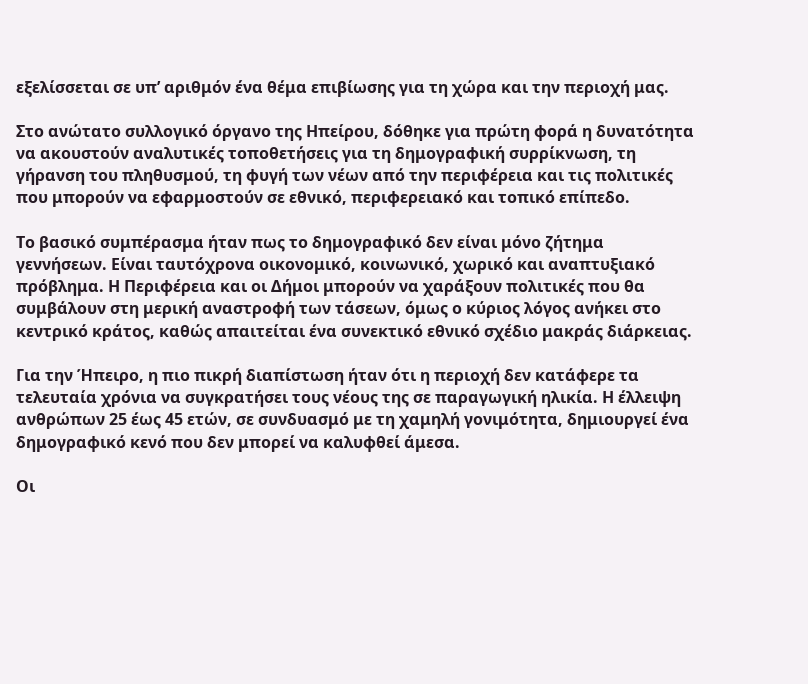εξελίσσεται σε υπ’ αριθμόν ένα θέμα επιβίωσης για τη χώρα και την περιοχή μας.

Στο ανώτατο συλλογικό όργανο της Ηπείρου, δόθηκε για πρώτη φορά η δυνατότητα να ακουστούν αναλυτικές τοποθετήσεις για τη δημογραφική συρρίκνωση, τη γήρανση του πληθυσμού, τη φυγή των νέων από την περιφέρεια και τις πολιτικές που μπορούν να εφαρμοστούν σε εθνικό, περιφερειακό και τοπικό επίπεδο.

Το βασικό συμπέρασμα ήταν πως το δημογραφικό δεν είναι μόνο ζήτημα γεννήσεων. Είναι ταυτόχρονα οικονομικό, κοινωνικό, χωρικό και αναπτυξιακό πρόβλημα. Η Περιφέρεια και οι Δήμοι μπορούν να χαράξουν πολιτικές που θα συμβάλουν στη μερική αναστροφή των τάσεων, όμως ο κύριος λόγος ανήκει στο κεντρικό κράτος, καθώς απαιτείται ένα συνεκτικό εθνικό σχέδιο μακράς διάρκειας.

Για την Ήπειρο, η πιο πικρή διαπίστωση ήταν ότι η περιοχή δεν κατάφερε τα τελευταία χρόνια να συγκρατήσει τους νέους της σε παραγωγική ηλικία. Η έλλειψη ανθρώπων 25 έως 45 ετών, σε συνδυασμό με τη χαμηλή γονιμότητα, δημιουργεί ένα δημογραφικό κενό που δεν μπορεί να καλυφθεί άμεσα.

Οι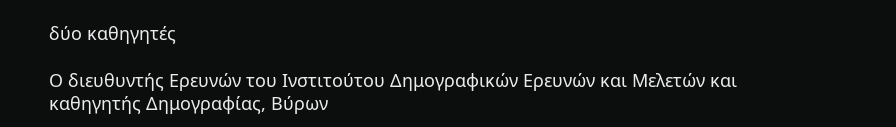δύο καθηγητές

Ο διευθυντής Ερευνών του Ινστιτούτου Δημογραφικών Ερευνών και Μελετών και καθηγητής Δημογραφίας, Βύρων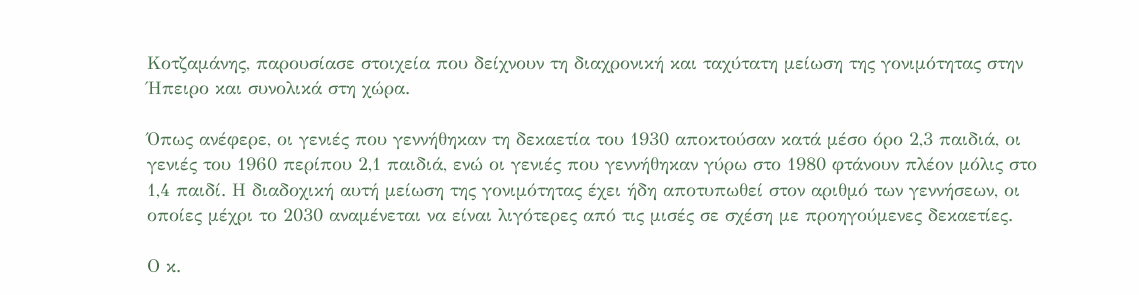Κοτζαμάνης, παρουσίασε στοιχεία που δείχνουν τη διαχρονική και ταχύτατη μείωση της γονιμότητας στην Ήπειρο και συνολικά στη χώρα.

Όπως ανέφερε, οι γενιές που γεννήθηκαν τη δεκαετία του 1930 αποκτούσαν κατά μέσο όρο 2,3 παιδιά, οι γενιές του 1960 περίπου 2,1 παιδιά, ενώ οι γενιές που γεννήθηκαν γύρω στο 1980 φτάνουν πλέον μόλις στο 1,4 παιδί. Η διαδοχική αυτή μείωση της γονιμότητας έχει ήδη αποτυπωθεί στον αριθμό των γεννήσεων, οι οποίες μέχρι το 2030 αναμένεται να είναι λιγότερες από τις μισές σε σχέση με προηγούμενες δεκαετίες.

Ο κ.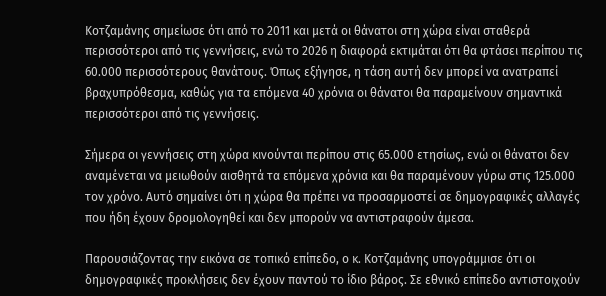Κοτζαμάνης σημείωσε ότι από το 2011 και μετά οι θάνατοι στη χώρα είναι σταθερά περισσότεροι από τις γεννήσεις, ενώ το 2026 η διαφορά εκτιμάται ότι θα φτάσει περίπου τις 60.000 περισσότερους θανάτους. Όπως εξήγησε, η τάση αυτή δεν μπορεί να ανατραπεί βραχυπρόθεσμα, καθώς για τα επόμενα 40 χρόνια οι θάνατοι θα παραμείνουν σημαντικά περισσότεροι από τις γεννήσεις.

Σήμερα οι γεννήσεις στη χώρα κινούνται περίπου στις 65.000 ετησίως, ενώ οι θάνατοι δεν αναμένεται να μειωθούν αισθητά τα επόμενα χρόνια και θα παραμένουν γύρω στις 125.000 τον χρόνο. Αυτό σημαίνει ότι η χώρα θα πρέπει να προσαρμοστεί σε δημογραφικές αλλαγές που ήδη έχουν δρομολογηθεί και δεν μπορούν να αντιστραφούν άμεσα.

Παρουσιάζοντας την εικόνα σε τοπικό επίπεδο, ο κ. Κοτζαμάνης υπογράμμισε ότι οι δημογραφικές προκλήσεις δεν έχουν παντού το ίδιο βάρος. Σε εθνικό επίπεδο αντιστοιχούν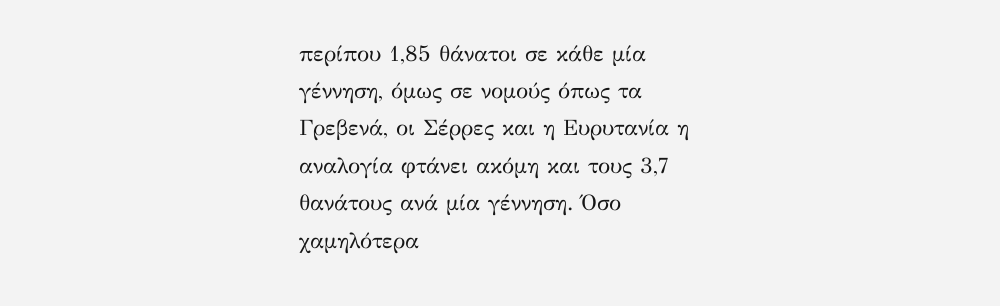περίπου 1,85 θάνατοι σε κάθε μία γέννηση, όμως σε νομούς όπως τα Γρεβενά, οι Σέρρες και η Ευρυτανία η αναλογία φτάνει ακόμη και τους 3,7 θανάτους ανά μία γέννηση. Όσο χαμηλότερα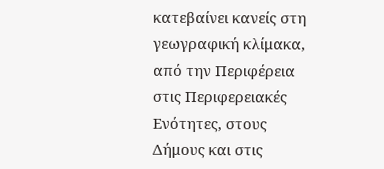κατεβαίνει κανείς στη γεωγραφική κλίμακα, από την Περιφέρεια στις Περιφερειακές Ενότητες, στους Δήμους και στις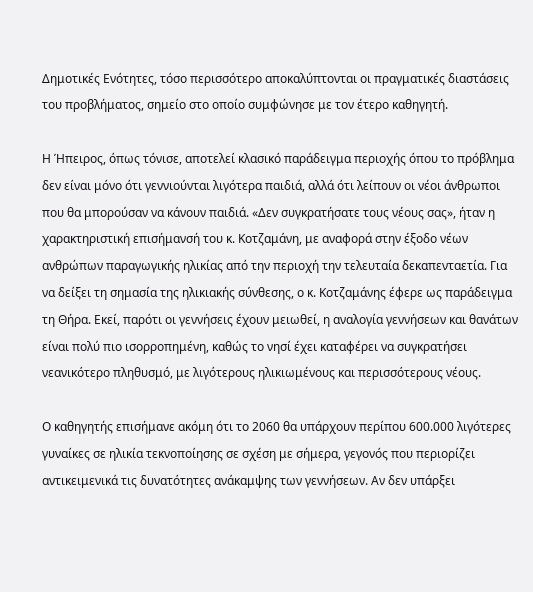Δημοτικές Ενότητες, τόσο περισσότερο αποκαλύπτονται οι πραγματικές διαστάσεις του προβλήματος, σημείο στο οποίο συμφώνησε με τον έτερο καθηγητή.

Η Ήπειρος, όπως τόνισε, αποτελεί κλασικό παράδειγμα περιοχής όπου το πρόβλημα δεν είναι μόνο ότι γεννιούνται λιγότερα παιδιά, αλλά ότι λείπουν οι νέοι άνθρωποι που θα μπορούσαν να κάνουν παιδιά. «Δεν συγκρατήσατε τους νέους σας», ήταν η χαρακτηριστική επισήμανσή του κ. Κοτζαμάνη, με αναφορά στην έξοδο νέων ανθρώπων παραγωγικής ηλικίας από την περιοχή την τελευταία δεκαπενταετία. Για να δείξει τη σημασία της ηλικιακής σύνθεσης, ο κ. Κοτζαμάνης έφερε ως παράδειγμα τη Θήρα. Εκεί, παρότι οι γεννήσεις έχουν μειωθεί, η αναλογία γεννήσεων και θανάτων είναι πολύ πιο ισορροπημένη, καθώς το νησί έχει καταφέρει να συγκρατήσει νεανικότερο πληθυσμό, με λιγότερους ηλικιωμένους και περισσότερους νέους.

Ο καθηγητής επισήμανε ακόμη ότι το 2060 θα υπάρχουν περίπου 600.000 λιγότερες γυναίκες σε ηλικία τεκνοποίησης σε σχέση με σήμερα, γεγονός που περιορίζει αντικειμενικά τις δυνατότητες ανάκαμψης των γεννήσεων. Αν δεν υπάρξει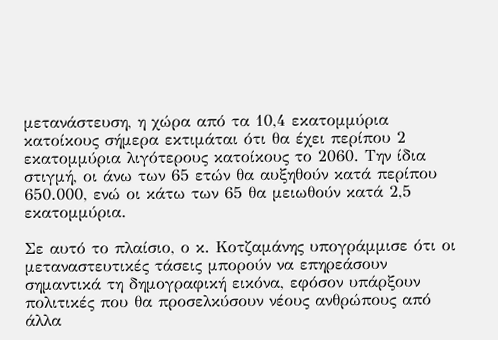μετανάστευση, η χώρα από τα 10,4 εκατομμύρια κατοίκους σήμερα εκτιμάται ότι θα έχει περίπου 2 εκατομμύρια λιγότερους κατοίκους το 2060. Την ίδια στιγμή, οι άνω των 65 ετών θα αυξηθούν κατά περίπου 650.000, ενώ οι κάτω των 65 θα μειωθούν κατά 2,5 εκατομμύρια.

Σε αυτό το πλαίσιο, ο κ. Κοτζαμάνης υπογράμμισε ότι οι μεταναστευτικές τάσεις μπορούν να επηρεάσουν σημαντικά τη δημογραφική εικόνα, εφόσον υπάρξουν πολιτικές που θα προσελκύσουν νέους ανθρώπους από άλλα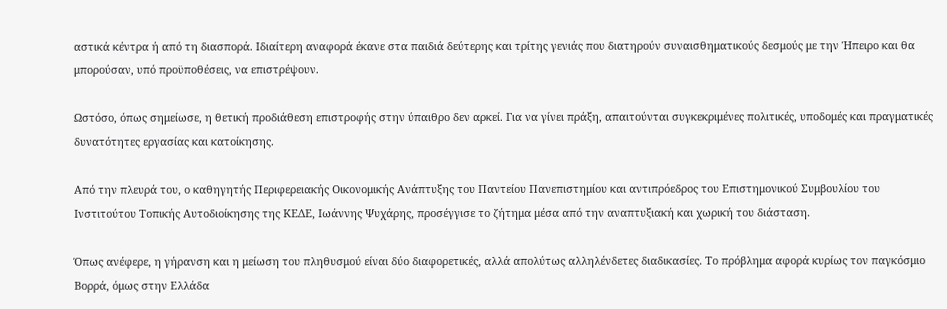αστικά κέντρα ή από τη διασπορά. Ιδιαίτερη αναφορά έκανε στα παιδιά δεύτερης και τρίτης γενιάς που διατηρούν συναισθηματικούς δεσμούς με την Ήπειρο και θα μπορούσαν, υπό προϋποθέσεις, να επιστρέψουν.

Ωστόσο, όπως σημείωσε, η θετική προδιάθεση επιστροφής στην ύπαιθρο δεν αρκεί. Για να γίνει πράξη, απαιτούνται συγκεκριμένες πολιτικές, υποδομές και πραγματικές δυνατότητες εργασίας και κατοίκησης.

Από την πλευρά του, ο καθηγητής Περιφερειακής Οικονομικής Ανάπτυξης του Παντείου Πανεπιστημίου και αντιπρόεδρος του Επιστημονικού Συμβουλίου του Ινστιτούτου Τοπικής Αυτοδιοίκησης της ΚΕΔΕ, Ιωάννης Ψυχάρης, προσέγγισε το ζήτημα μέσα από την αναπτυξιακή και χωρική του διάσταση.

Όπως ανέφερε, η γήρανση και η μείωση του πληθυσμού είναι δύο διαφορετικές, αλλά απολύτως αλληλένδετες διαδικασίες. Το πρόβλημα αφορά κυρίως τον παγκόσμιο Βορρά, όμως στην Ελλάδα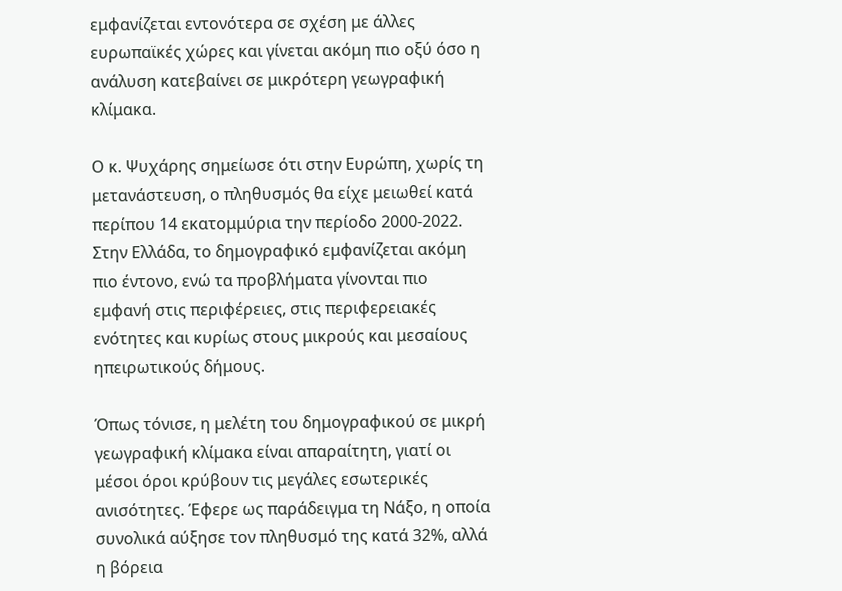εμφανίζεται εντονότερα σε σχέση με άλλες ευρωπαϊκές χώρες και γίνεται ακόμη πιο οξύ όσο η ανάλυση κατεβαίνει σε μικρότερη γεωγραφική κλίμακα.

Ο κ. Ψυχάρης σημείωσε ότι στην Ευρώπη, χωρίς τη μετανάστευση, ο πληθυσμός θα είχε μειωθεί κατά περίπου 14 εκατομμύρια την περίοδο 2000-2022. Στην Ελλάδα, το δημογραφικό εμφανίζεται ακόμη πιο έντονο, ενώ τα προβλήματα γίνονται πιο εμφανή στις περιφέρειες, στις περιφερειακές ενότητες και κυρίως στους μικρούς και μεσαίους ηπειρωτικούς δήμους.

Όπως τόνισε, η μελέτη του δημογραφικού σε μικρή γεωγραφική κλίμακα είναι απαραίτητη, γιατί οι μέσοι όροι κρύβουν τις μεγάλες εσωτερικές ανισότητες. Έφερε ως παράδειγμα τη Νάξο, η οποία συνολικά αύξησε τον πληθυσμό της κατά 32%, αλλά η βόρεια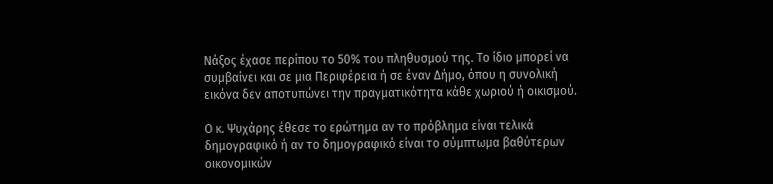Νάξος έχασε περίπου το 50% του πληθυσμού της. Το ίδιο μπορεί να συμβαίνει και σε μια Περιφέρεια ή σε έναν Δήμο, όπου η συνολική εικόνα δεν αποτυπώνει την πραγματικότητα κάθε χωριού ή οικισμού.

Ο κ. Ψυχάρης έθεσε το ερώτημα αν το πρόβλημα είναι τελικά δημογραφικό ή αν το δημογραφικό είναι το σύμπτωμα βαθύτερων οικονομικών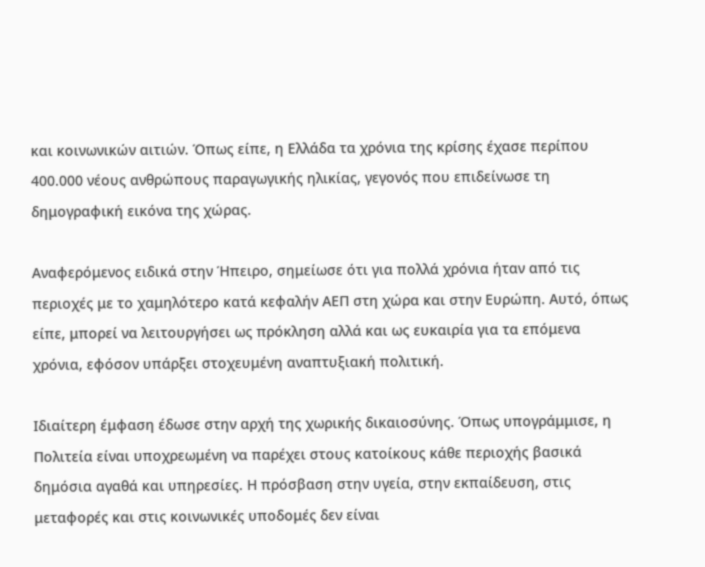και κοινωνικών αιτιών. Όπως είπε, η Ελλάδα τα χρόνια της κρίσης έχασε περίπου 400.000 νέους ανθρώπους παραγωγικής ηλικίας, γεγονός που επιδείνωσε τη δημογραφική εικόνα της χώρας.

Αναφερόμενος ειδικά στην Ήπειρο, σημείωσε ότι για πολλά χρόνια ήταν από τις περιοχές με το χαμηλότερο κατά κεφαλήν ΑΕΠ στη χώρα και στην Ευρώπη. Αυτό, όπως είπε, μπορεί να λειτουργήσει ως πρόκληση αλλά και ως ευκαιρία για τα επόμενα χρόνια, εφόσον υπάρξει στοχευμένη αναπτυξιακή πολιτική.

Ιδιαίτερη έμφαση έδωσε στην αρχή της χωρικής δικαιοσύνης. Όπως υπογράμμισε, η Πολιτεία είναι υποχρεωμένη να παρέχει στους κατοίκους κάθε περιοχής βασικά δημόσια αγαθά και υπηρεσίες. Η πρόσβαση στην υγεία, στην εκπαίδευση, στις μεταφορές και στις κοινωνικές υποδομές δεν είναι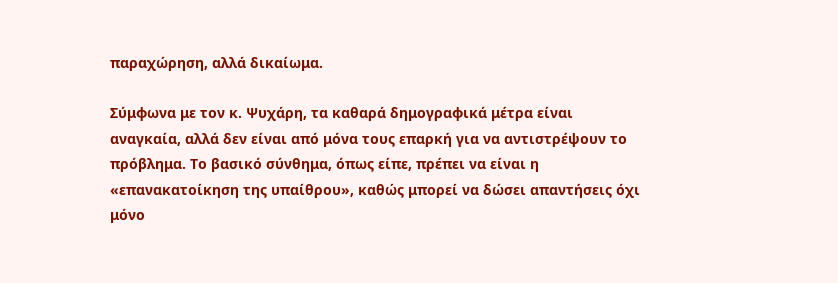παραχώρηση, αλλά δικαίωμα.

Σύμφωνα με τον κ. Ψυχάρη, τα καθαρά δημογραφικά μέτρα είναι αναγκαία, αλλά δεν είναι από μόνα τους επαρκή για να αντιστρέψουν το πρόβλημα. Το βασικό σύνθημα, όπως είπε, πρέπει να είναι η «επανακατοίκηση της υπαίθρου», καθώς μπορεί να δώσει απαντήσεις όχι μόνο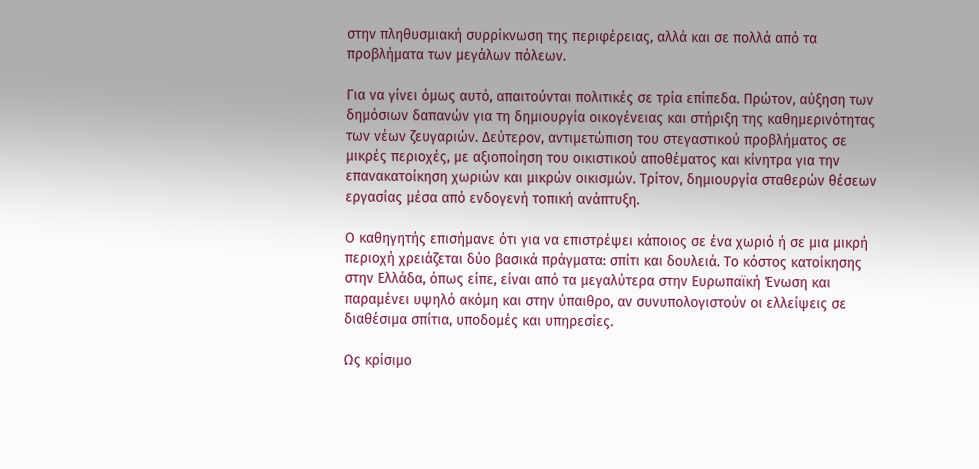στην πληθυσμιακή συρρίκνωση της περιφέρειας, αλλά και σε πολλά από τα προβλήματα των μεγάλων πόλεων.

Για να γίνει όμως αυτό, απαιτούνται πολιτικές σε τρία επίπεδα. Πρώτον, αύξηση των δημόσιων δαπανών για τη δημιουργία οικογένειας και στήριξη της καθημερινότητας των νέων ζευγαριών. Δεύτερον, αντιμετώπιση του στεγαστικού προβλήματος σε μικρές περιοχές, με αξιοποίηση του οικιστικού αποθέματος και κίνητρα για την επανακατοίκηση χωριών και μικρών οικισμών. Τρίτον, δημιουργία σταθερών θέσεων εργασίας μέσα από ενδογενή τοπική ανάπτυξη.

Ο καθηγητής επισήμανε ότι για να επιστρέψει κάποιος σε ένα χωριό ή σε μια μικρή περιοχή χρειάζεται δύο βασικά πράγματα: σπίτι και δουλειά. Το κόστος κατοίκησης στην Ελλάδα, όπως είπε, είναι από τα μεγαλύτερα στην Ευρωπαϊκή Ένωση και παραμένει υψηλό ακόμη και στην ύπαιθρο, αν συνυπολογιστούν οι ελλείψεις σε διαθέσιμα σπίτια, υποδομές και υπηρεσίες.

Ως κρίσιμο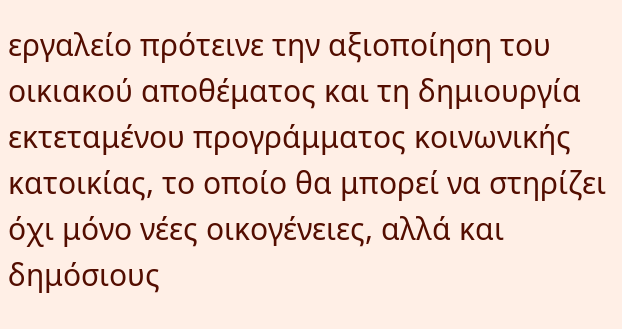εργαλείο πρότεινε την αξιοποίηση του οικιακού αποθέματος και τη δημιουργία εκτεταμένου προγράμματος κοινωνικής κατοικίας, το οποίο θα μπορεί να στηρίζει όχι μόνο νέες οικογένειες, αλλά και δημόσιους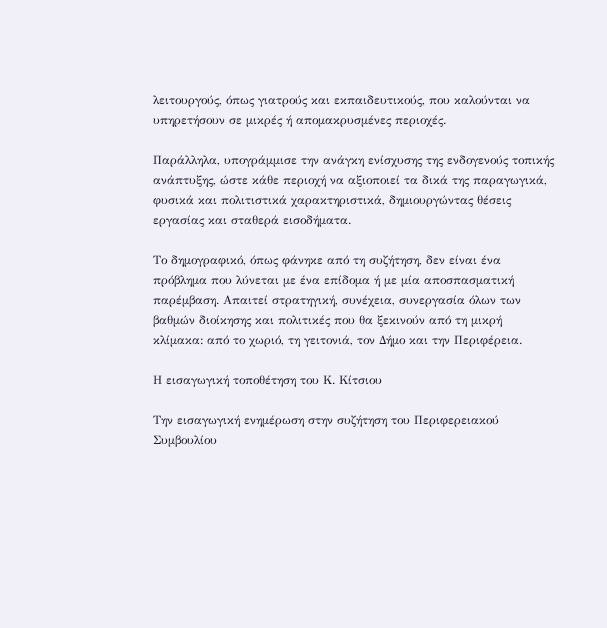λειτουργούς, όπως γιατρούς και εκπαιδευτικούς, που καλούνται να υπηρετήσουν σε μικρές ή απομακρυσμένες περιοχές.

Παράλληλα, υπογράμμισε την ανάγκη ενίσχυσης της ενδογενούς τοπικής ανάπτυξης, ώστε κάθε περιοχή να αξιοποιεί τα δικά της παραγωγικά, φυσικά και πολιτιστικά χαρακτηριστικά, δημιουργώντας θέσεις εργασίας και σταθερά εισοδήματα.

Το δημογραφικό, όπως φάνηκε από τη συζήτηση, δεν είναι ένα πρόβλημα που λύνεται με ένα επίδομα ή με μία αποσπασματική παρέμβαση. Απαιτεί στρατηγική, συνέχεια, συνεργασία όλων των βαθμών διοίκησης και πολιτικές που θα ξεκινούν από τη μικρή κλίμακα: από το χωριό, τη γειτονιά, τον Δήμο και την Περιφέρεια.

Η εισαγωγική τοποθέτηση του Κ. Κίτσιου

Την εισαγωγική ενημέρωση στην συζήτηση του Περιφερειακού Συμβουλίου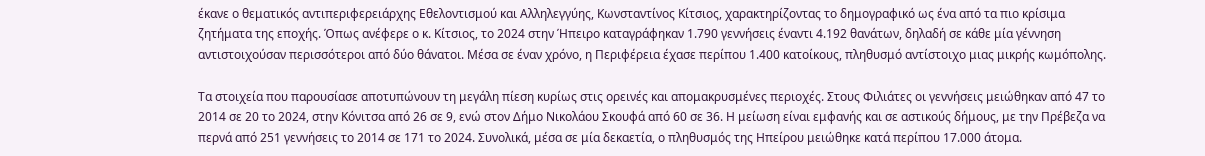έκανε ο θεματικός αντιπεριφερειάρχης Εθελοντισμού και Αλληλεγγύης, Κωνσταντίνος Κίτσιος, χαρακτηρίζοντας το δημογραφικό ως ένα από τα πιο κρίσιμα ζητήματα της εποχής. Όπως ανέφερε ο κ. Κίτσιος, το 2024 στην Ήπειρο καταγράφηκαν 1.790 γεννήσεις έναντι 4.192 θανάτων, δηλαδή σε κάθε μία γέννηση αντιστοιχούσαν περισσότεροι από δύο θάνατοι. Μέσα σε έναν χρόνο, η Περιφέρεια έχασε περίπου 1.400 κατοίκους, πληθυσμό αντίστοιχο μιας μικρής κωμόπολης.

Τα στοιχεία που παρουσίασε αποτυπώνουν τη μεγάλη πίεση κυρίως στις ορεινές και απομακρυσμένες περιοχές. Στους Φιλιάτες οι γεννήσεις μειώθηκαν από 47 το 2014 σε 20 το 2024, στην Κόνιτσα από 26 σε 9, ενώ στον Δήμο Νικολάου Σκουφά από 60 σε 36. Η μείωση είναι εμφανής και σε αστικούς δήμους, με την Πρέβεζα να περνά από 251 γεννήσεις το 2014 σε 171 το 2024. Συνολικά, μέσα σε μία δεκαετία, ο πληθυσμός της Ηπείρου μειώθηκε κατά περίπου 17.000 άτομα.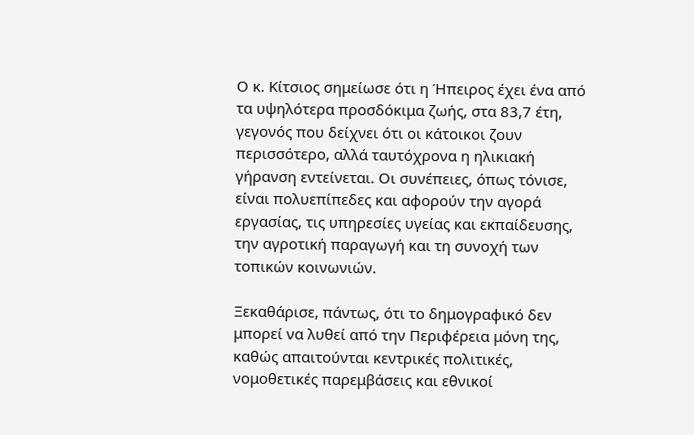Ο κ. Κίτσιος σημείωσε ότι η Ήπειρος έχει ένα από τα υψηλότερα προσδόκιμα ζωής, στα 83,7 έτη, γεγονός που δείχνει ότι οι κάτοικοι ζουν περισσότερο, αλλά ταυτόχρονα η ηλικιακή γήρανση εντείνεται. Οι συνέπειες, όπως τόνισε, είναι πολυεπίπεδες και αφορούν την αγορά εργασίας, τις υπηρεσίες υγείας και εκπαίδευσης, την αγροτική παραγωγή και τη συνοχή των τοπικών κοινωνιών.

Ξεκαθάρισε, πάντως, ότι το δημογραφικό δεν μπορεί να λυθεί από την Περιφέρεια μόνη της, καθώς απαιτούνται κεντρικές πολιτικές, νομοθετικές παρεμβάσεις και εθνικοί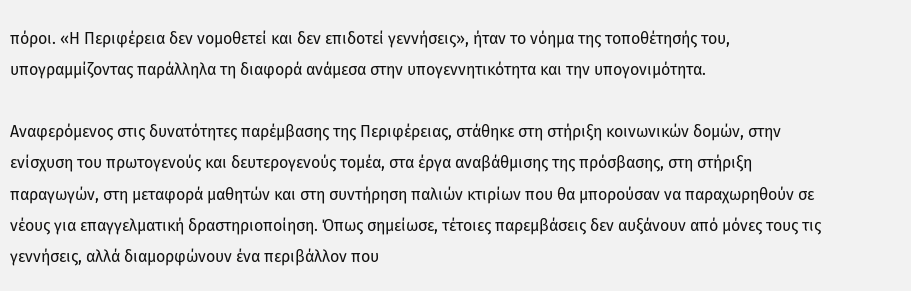πόροι. «Η Περιφέρεια δεν νομοθετεί και δεν επιδοτεί γεννήσεις», ήταν το νόημα της τοποθέτησής του, υπογραμμίζοντας παράλληλα τη διαφορά ανάμεσα στην υπογεννητικότητα και την υπογονιμότητα.

Αναφερόμενος στις δυνατότητες παρέμβασης της Περιφέρειας, στάθηκε στη στήριξη κοινωνικών δομών, στην ενίσχυση του πρωτογενούς και δευτερογενούς τομέα, στα έργα αναβάθμισης της πρόσβασης, στη στήριξη παραγωγών, στη μεταφορά μαθητών και στη συντήρηση παλιών κτιρίων που θα μπορούσαν να παραχωρηθούν σε νέους για επαγγελματική δραστηριοποίηση. Όπως σημείωσε, τέτοιες παρεμβάσεις δεν αυξάνουν από μόνες τους τις γεννήσεις, αλλά διαμορφώνουν ένα περιβάλλον που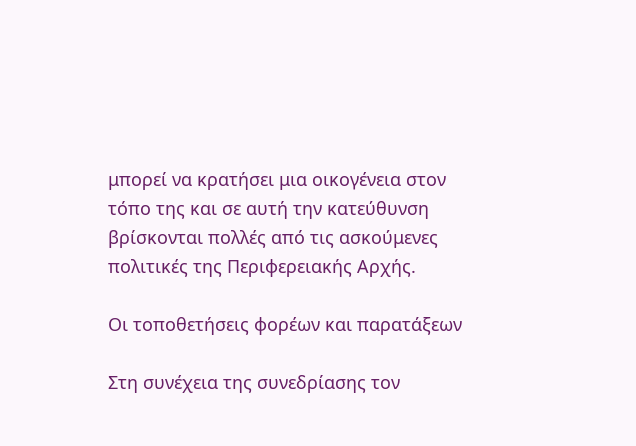μπορεί να κρατήσει μια οικογένεια στον τόπο της και σε αυτή την κατεύθυνση βρίσκονται πολλές από τις ασκούμενες πολιτικές της Περιφερειακής Αρχής.

Οι τοποθετήσεις φορέων και παρατάξεων

Στη συνέχεια της συνεδρίασης τον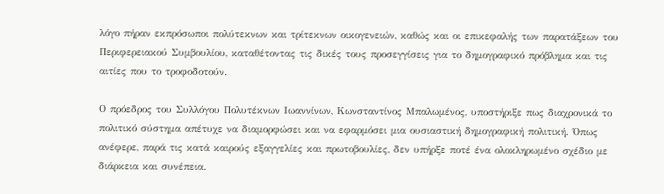λόγο πήραν εκπρόσωποι πολύτεκνων και τρίτεκνων οικογενειών, καθώς και οι επικεφαλής των παρατάξεων του Περιφερειακού Συμβουλίου, καταθέτοντας τις δικές τους προσεγγίσεις για το δημογραφικό πρόβλημα και τις αιτίες που το τροφοδοτούν.

Ο πρόεδρος του Συλλόγου Πολυτέκνων Ιωαννίνων, Κωνσταντίνος Μπαλωμένος, υποστήριξε πως διαχρονικά το πολιτικό σύστημα απέτυχε να διαμορφώσει και να εφαρμόσει μια ουσιαστική δημογραφική πολιτική. Όπως ανέφερε, παρά τις κατά καιρούς εξαγγελίες και πρωτοβουλίες, δεν υπήρξε ποτέ ένα ολοκληρωμένο σχέδιο με διάρκεια και συνέπεια.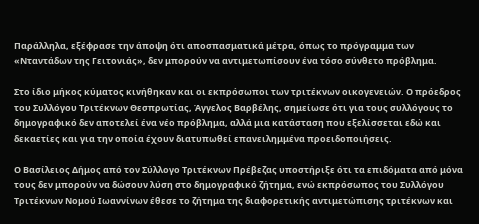Παράλληλα, εξέφρασε την άποψη ότι αποσπασματικά μέτρα, όπως το πρόγραμμα των «Νταντάδων της Γειτονιάς», δεν μπορούν να αντιμετωπίσουν ένα τόσο σύνθετο πρόβλημα.

Στο ίδιο μήκος κύματος κινήθηκαν και οι εκπρόσωποι των τριτέκνων οικογενειών. Ο πρόεδρος του Συλλόγου Τριτέκνων Θεσπρωτίας, Άγγελος Βαρβέλης, σημείωσε ότι για τους συλλόγους το δημογραφικό δεν αποτελεί ένα νέο πρόβλημα, αλλά μια κατάσταση που εξελίσσεται εδώ και δεκαετίες και για την οποία έχουν διατυπωθεί επανειλημμένα προειδοποιήσεις.

Ο Βασίλειος Δήμος από τον Σύλλογο Τριτέκνων Πρέβεζας υποστήριξε ότι τα επιδόματα από μόνα τους δεν μπορούν να δώσουν λύση στο δημογραφικό ζήτημα, ενώ εκπρόσωπος του Συλλόγου Τριτέκνων Νομού Ιωαννίνων έθεσε το ζήτημα της διαφορετικής αντιμετώπισης τριτέκνων και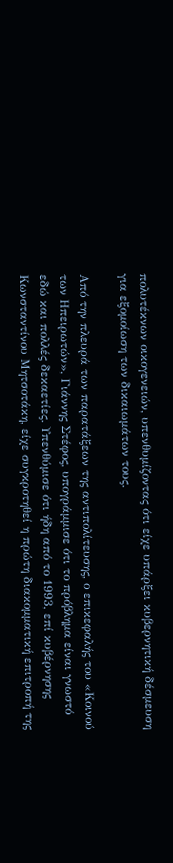πολυτέκνων οικογενειών, υπενθυμίζοντας ότι είχε υπάρξει κυβερνητική δέσμευση για εξομοίωση των δικαιωμάτων τους.

Από την πλευρά των παρατάξεων της αντιπολίτευσης, ο επικεφαλής του «Κοινού των Ηπειρωτών», Γιάννης Στέφος, υπογράμμισε ότι το πρόβλημα είναι γνωστό εδώ και πολλές δεκαετίες. Υπενθύμισε ότι ήδη από το 1993, επί κυβέρνησης Κωνσταντίνου Μητσοτάκη, είχε συγκροτηθεί η πρώτη διακομματική επιτροπή της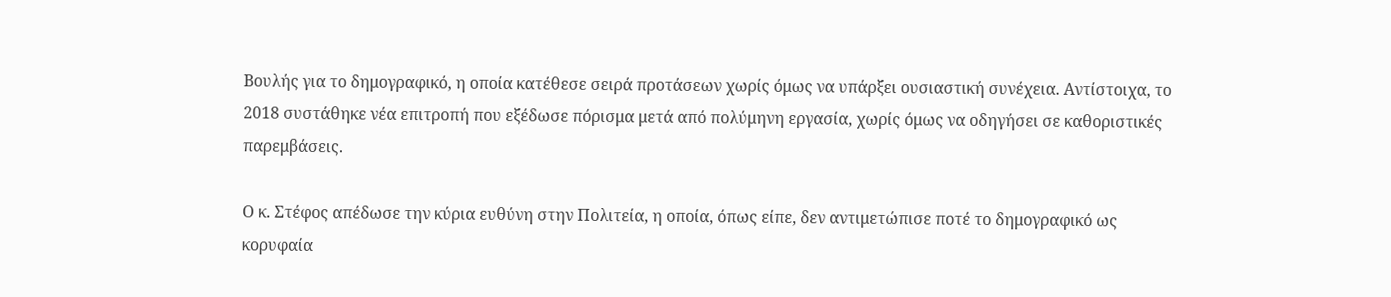Βουλής για το δημογραφικό, η οποία κατέθεσε σειρά προτάσεων χωρίς όμως να υπάρξει ουσιαστική συνέχεια. Αντίστοιχα, το 2018 συστάθηκε νέα επιτροπή που εξέδωσε πόρισμα μετά από πολύμηνη εργασία, χωρίς όμως να οδηγήσει σε καθοριστικές παρεμβάσεις.

Ο κ. Στέφος απέδωσε την κύρια ευθύνη στην Πολιτεία, η οποία, όπως είπε, δεν αντιμετώπισε ποτέ το δημογραφικό ως κορυφαία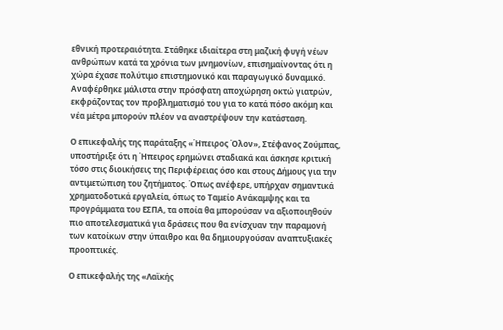εθνική προτεραιότητα. Στάθηκε ιδιαίτερα στη μαζική φυγή νέων ανθρώπων κατά τα χρόνια των μνημονίων, επισημαίνοντας ότι η χώρα έχασε πολύτιμο επιστημονικό και παραγωγικό δυναμικό. Αναφέρθηκε μάλιστα στην πρόσφατη αποχώρηση οκτώ γιατρών, εκφράζοντας τον προβληματισμό του για το κατά πόσο ακόμη και νέα μέτρα μπορούν πλέον να αναστρέψουν την κατάσταση.

Ο επικεφαλής της παράταξης «Ήπειρος Όλον», Στέφανος Ζούμπας, υποστήριξε ότι η Ήπειρος ερημώνει σταδιακά και άσκησε κριτική τόσο στις διοικήσεις της Περιφέρειας όσο και στους Δήμους για την αντιμετώπιση του ζητήματος. Όπως ανέφερε, υπήρχαν σημαντικά χρηματοδοτικά εργαλεία, όπως το Ταμείο Ανάκαμψης και τα προγράμματα του ΕΣΠΑ, τα οποία θα μπορούσαν να αξιοποιηθούν πιο αποτελεσματικά για δράσεις που θα ενίσχυαν την παραμονή των κατοίκων στην ύπαιθρο και θα δημιουργούσαν αναπτυξιακές προοπτικές.

Ο επικεφαλής της «Λαϊκής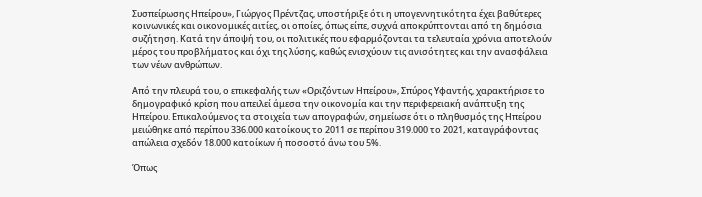Συσπείρωσης Ηπείρου», Γιώργος Πρέντζας, υποστήριξε ότι η υπογεννητικότητα έχει βαθύτερες κοινωνικές και οικονομικές αιτίες, οι οποίες, όπως είπε, συχνά αποκρύπτονται από τη δημόσια συζήτηση. Κατά την άποψή του, οι πολιτικές που εφαρμόζονται τα τελευταία χρόνια αποτελούν μέρος του προβλήματος και όχι της λύσης, καθώς ενισχύουν τις ανισότητες και την ανασφάλεια των νέων ανθρώπων.

Από την πλευρά του, ο επικεφαλής των «Οριζόντων Ηπείρου», Σπύρος Υφαντής, χαρακτήρισε το δημογραφικό κρίση που απειλεί άμεσα την οικονομία και την περιφερειακή ανάπτυξη της Ηπείρου. Επικαλούμενος τα στοιχεία των απογραφών, σημείωσε ότι ο πληθυσμός της Ηπείρου μειώθηκε από περίπου 336.000 κατοίκους το 2011 σε περίπου 319.000 το 2021, καταγράφοντας απώλεια σχεδόν 18.000 κατοίκων ή ποσοστό άνω του 5%.

Όπως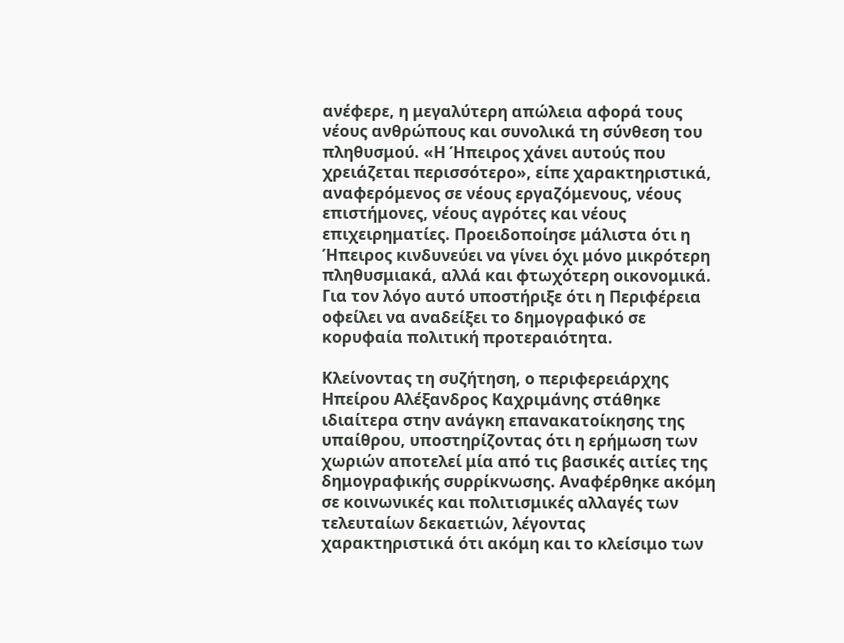ανέφερε, η μεγαλύτερη απώλεια αφορά τους νέους ανθρώπους και συνολικά τη σύνθεση του πληθυσμού. «Η Ήπειρος χάνει αυτούς που χρειάζεται περισσότερο», είπε χαρακτηριστικά, αναφερόμενος σε νέους εργαζόμενους, νέους επιστήμονες, νέους αγρότες και νέους επιχειρηματίες. Προειδοποίησε μάλιστα ότι η Ήπειρος κινδυνεύει να γίνει όχι μόνο μικρότερη πληθυσμιακά, αλλά και φτωχότερη οικονομικά. Για τον λόγο αυτό υποστήριξε ότι η Περιφέρεια οφείλει να αναδείξει το δημογραφικό σε κορυφαία πολιτική προτεραιότητα.

Κλείνοντας τη συζήτηση, ο περιφερειάρχης Ηπείρου Αλέξανδρος Καχριμάνης στάθηκε ιδιαίτερα στην ανάγκη επανακατοίκησης της υπαίθρου, υποστηρίζοντας ότι η ερήμωση των χωριών αποτελεί μία από τις βασικές αιτίες της δημογραφικής συρρίκνωσης. Αναφέρθηκε ακόμη σε κοινωνικές και πολιτισμικές αλλαγές των τελευταίων δεκαετιών, λέγοντας χαρακτηριστικά ότι ακόμη και το κλείσιμο των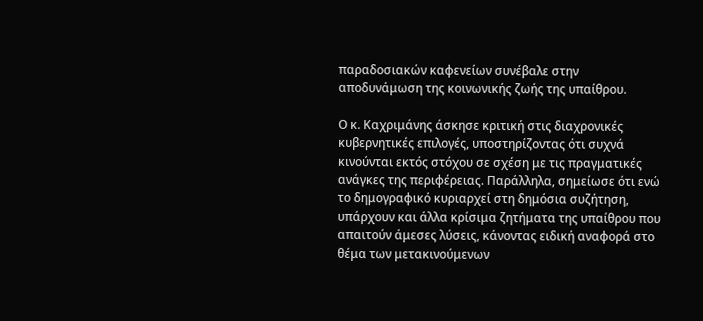παραδοσιακών καφενείων συνέβαλε στην αποδυνάμωση της κοινωνικής ζωής της υπαίθρου.

Ο κ. Καχριμάνης άσκησε κριτική στις διαχρονικές κυβερνητικές επιλογές, υποστηρίζοντας ότι συχνά κινούνται εκτός στόχου σε σχέση με τις πραγματικές ανάγκες της περιφέρειας. Παράλληλα, σημείωσε ότι ενώ το δημογραφικό κυριαρχεί στη δημόσια συζήτηση, υπάρχουν και άλλα κρίσιμα ζητήματα της υπαίθρου που απαιτούν άμεσες λύσεις, κάνοντας ειδική αναφορά στο θέμα των μετακινούμενων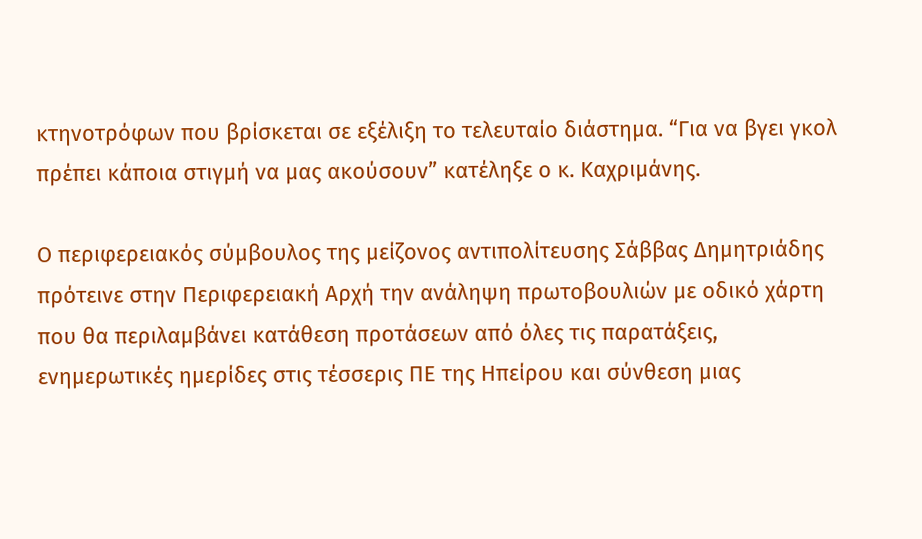κτηνοτρόφων που βρίσκεται σε εξέλιξη το τελευταίο διάστημα. “Για να βγει γκολ πρέπει κάποια στιγμή να μας ακούσουν” κατέληξε ο κ. Καχριμάνης.

Ο περιφερειακός σύμβουλος της μείζονος αντιπολίτευσης Σάββας Δημητριάδης πρότεινε στην Περιφερειακή Αρχή την ανάληψη πρωτοβουλιών με οδικό χάρτη που θα περιλαμβάνει κατάθεση προτάσεων από όλες τις παρατάξεις, ενημερωτικές ημερίδες στις τέσσερις ΠΕ της Ηπείρου και σύνθεση μιας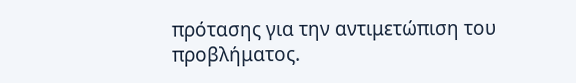πρότασης για την αντιμετώπιση του προβλήματος.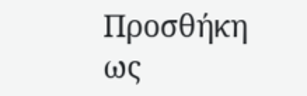Προσθήκη ως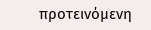προτεινόμενη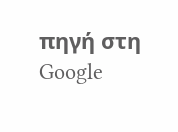πηγή στη Google